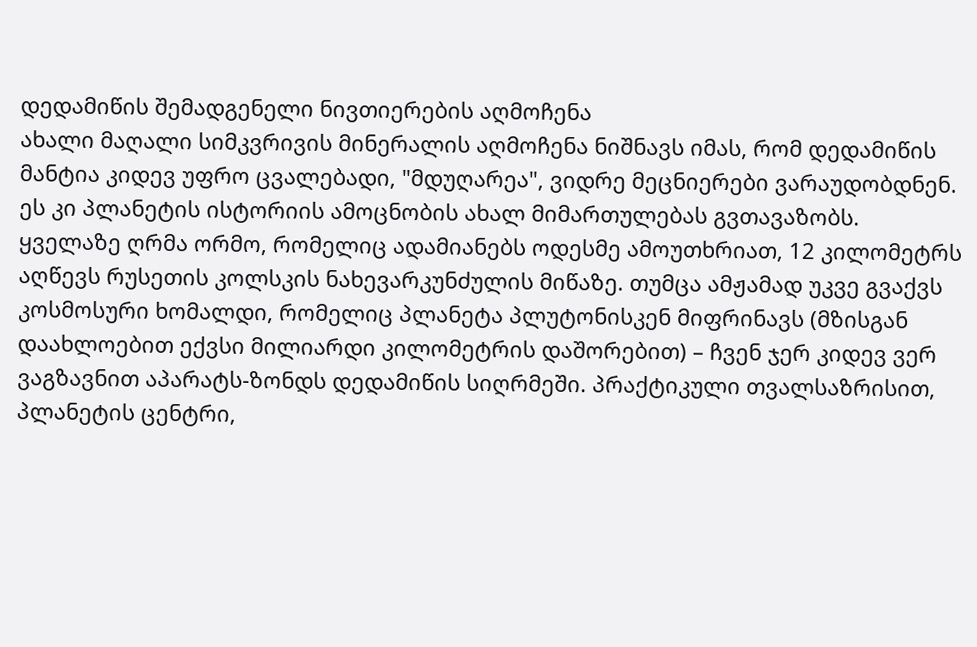დედამიწის შემადგენელი ნივთიერების აღმოჩენა
ახალი მაღალი სიმკვრივის მინერალის აღმოჩენა ნიშნავს იმას, რომ დედამიწის მანტია კიდევ უფრო ცვალებადი, "მდუღარეა", ვიდრე მეცნიერები ვარაუდობდნენ. ეს კი პლანეტის ისტორიის ამოცნობის ახალ მიმართულებას გვთავაზობს.
ყველაზე ღრმა ორმო, რომელიც ადამიანებს ოდესმე ამოუთხრიათ, 12 კილომეტრს აღწევს რუსეთის კოლსკის ნახევარკუნძულის მიწაზე. თუმცა ამჟამად უკვე გვაქვს კოსმოსური ხომალდი, რომელიც პლანეტა პლუტონისკენ მიფრინავს (მზისგან დაახლოებით ექვსი მილიარდი კილომეტრის დაშორებით) – ჩვენ ჯერ კიდევ ვერ ვაგზავნით აპარატს-ზონდს დედამიწის სიღრმეში. პრაქტიკული თვალსაზრისით, პლანეტის ცენტრი,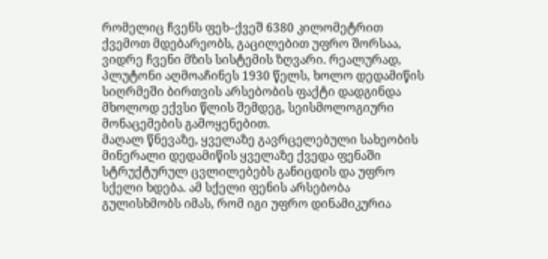რომელიც ჩვენს ფეხ–ქვეშ 6380 კილომეტრით ქვემოთ მდებარეობს, გაცილებით უფრო შორსაა, ვიდრე ჩვენი მზის სისტემის ზღვარი. რეალურად, პლუტონი აღმოაჩინეს 1930 წელს, ხოლო დედამიწის სიღრმეში ბირთვის არსებობის ფაქტი დადგინდა მხოლოდ ექვსი წლის შემდეგ, სეისმოლოგიური მონაცემების გამოყენებით.
მაღალ წნევაზე, ყველაზე გავრცელებული სახეობის მინერალი დედამიწის ყველაზე ქვედა ფენაში სტრუქტურულ ცვლილებებს განიცდის და უფრო სქელი ხდება. ამ სქელი ფენის არსებობა გულისხმობს იმას, რომ იგი უფრო დინამიკურია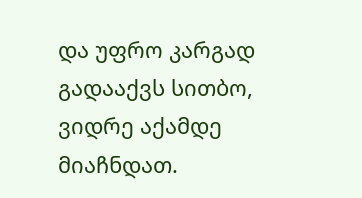და უფრო კარგად გადააქვს სითბო, ვიდრე აქამდე მიაჩნდათ.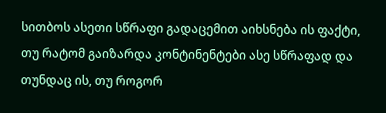სითბოს ასეთი სწრაფი გადაცემით აიხსნება ის ფაქტი, თუ რატომ გაიზარდა კონტინენტები ასე სწრაფად და თუნდაც ის, თუ როგორ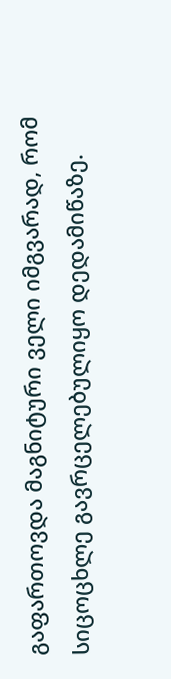გაფართოვდა მაგნიტური ველი იმგვარად, რომ სიცოცხლე გავრცელებულიყო დედამიწაზე.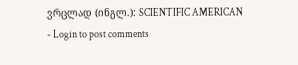ვრცლად (ინგლ.): SCIENTIFIC AMERICAN
- Login to post comments